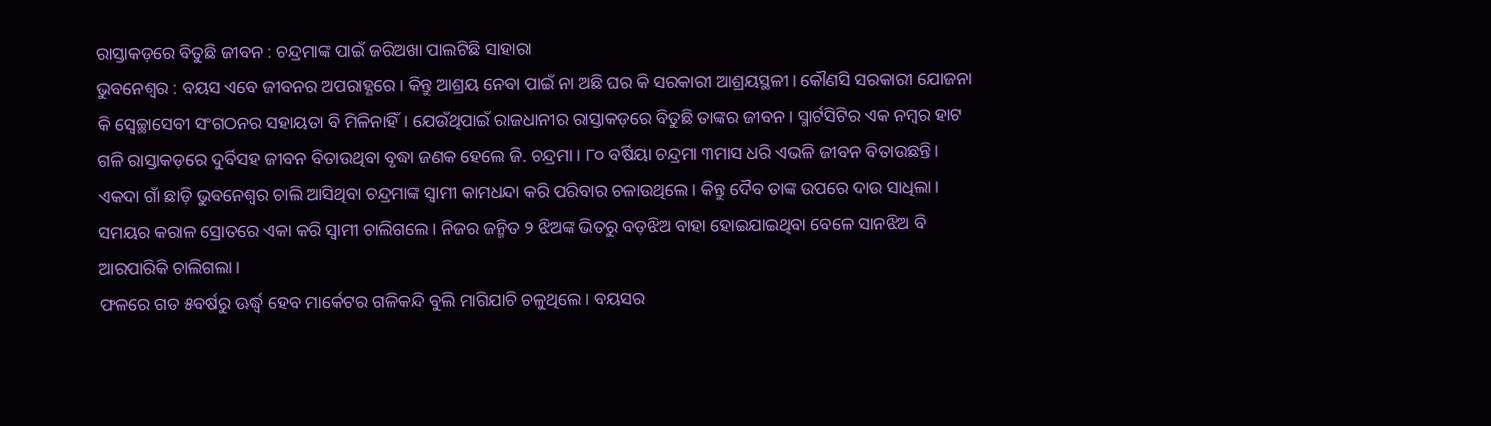ରାସ୍ତାକଡ଼ରେ ବିତୁଛି ଜୀବନ : ଚନ୍ଦ୍ରମାଙ୍କ ପାଇଁ ଜରିଅଖା ପାଲଟିଛି ସାହାରା
ଭୁବନେଶ୍ୱର : ବୟସ ଏବେ ଜୀବନର ଅପରାହ୍ଣରେ। କିନ୍ତୁ ଆଶ୍ରୟ ନେବା ପାଇଁ ନା ଅଛି ଘର କି ସରକାରୀ ଆଶ୍ରୟସ୍ଥଳୀ। କୌଣସି ସରକାରୀ ଯୋଜନା କି ସ୍ୱେଚ୍ଛାସେବୀ ସଂଗଠନର ସହାୟତା ବି ମିଳିନାହିଁ। ଯେଉଁଥିପାଇଁ ରାଜଧାନୀର ରାସ୍ତାକଡ଼ରେ ବିତୁଛି ତାଙ୍କର ଜୀବନ। ସ୍ମାର୍ଟସିଟିର ଏକ ନମ୍ବର ହାଟ ଗଳି ରାସ୍ତାକଡ଼ରେ ଦୁର୍ବିସହ ଜୀବନ ବିତାଉଥିବା ବୃଦ୍ଧା ଜଣକ ହେଲେ ଜି. ଚନ୍ଦ୍ରମା। ୮୦ ବର୍ଷିୟା ଚନ୍ଦ୍ରମା ୩ମାସ ଧରି ଏଭଳି ଜୀବନ ବିତାଉଛନ୍ତି। ଏକଦା ଗାଁ ଛାଡ଼ି ଭୁବନେଶ୍ୱର ଚାଲି ଆସିଥିବା ଚନ୍ଦ୍ରମାଙ୍କ ସ୍ୱାମୀ କାମଧନ୍ଦା କରି ପରିବାର ଚଳାଉଥିଲେ। କିନ୍ତୁ ଦୈବ ତାଙ୍କ ଉପରେ ଦାଉ ସାଧିଲା। ସମୟର କରାଳ ସ୍ରୋତରେ ଏକା କରି ସ୍ୱାମୀ ଚାଲିଗଲେ। ନିଜର ଜନ୍ମିତ ୨ ଝିଅଙ୍କ ଭିତରୁ ବଡ଼ଝିଅ ବାହା ହୋଇଯାଇଥିବା ବେଳେ ସାନଝିଅ ବି ଆରପାରିକି ଚାଲିଗଲା।
ଫଳରେ ଗତ ୫ବର୍ଷରୁ ଊର୍ଦ୍ଧ୍ବ ହେବ ମାର୍କେଟର ଗଳିକନ୍ଦି ବୁଲି ମାଗିଯାଚି ଚଳୁଥିଲେ। ବୟସର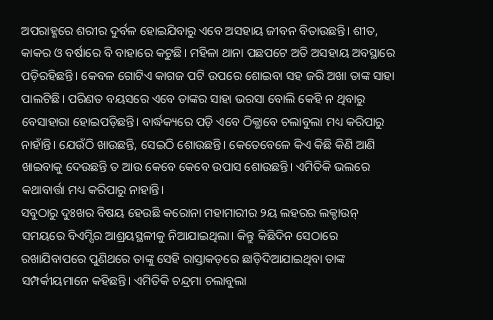ଅପରାହ୍ଣରେ ଶରୀର ଦୁର୍ବଳ ହୋଇଯିବାରୁ ଏବେ ଅସହାୟ ଜୀବନ ବିତାଉଛନ୍ତି। ଶୀତ, କାକର ଓ ବର୍ଷାରେ ବି ବାହାରେ କଟୁଛି। ମହିଳା ଥାନା ପଛପଟେ ଅତି ଅସହାୟ ଅବସ୍ଥାରେ ପଡ଼ିରହିଛନ୍ତି। କେବଳ ଗୋଟିଏ କାଗଜ ପଟି ଉପରେ ଶୋଇବା ସହ ଜରି ଅଖା ତାଙ୍କ ସାହା ପାଲଟିଛି। ପରିଣତ ବୟସରେ ଏବେ ତାଙ୍କର ସାହା ଭରସା ବୋଲି କେହି ନ ଥିବାରୁ ବେସାହାରା ହୋଇପଡ଼ିଛନ୍ତି। ବାର୍ଦ୍ଧକ୍ୟରେ ପଡ଼ି ଏବେ ଠିକ୍ଭାବେ ଚଲାବୁଲା ମଧ୍ୟ କରିପାରୁ ନାହାଁନ୍ତି। ଯେଉଁଠି ଖାଉଛନ୍ତି, ସେଇଠି ଶୋଉଛନ୍ତି। କେତେବେଳେ କିଏ କିଛି କିଣି ଆଣି ଖାଇବାକୁ ଦେଉଛନ୍ତି ତ ଆଉ କେବେ କେବେ ଉପାସ ଶୋଉଛନ୍ତି। ଏମିତିକି ଭଲରେ କଥାବାର୍ତ୍ତା ମଧ୍ୟ କରିପାରୁ ନାହାନ୍ତି।
ସବୁଠାରୁ ଦୁଃଖର ବିଷୟ ହେଉଛି କରୋନା ମହାମାରୀର ୨ୟ ଲହରର ଲକ୍ଡାଉନ୍ ସମୟରେ ବିଏମ୍ସିର ଆଶ୍ରୟସ୍ଥଳୀକୁ ନିଆଯାଇଥିଲା। କିନ୍ତୁ କିଛିଦିନ ସେଠାରେ ରଖାଯିବାପରେ ପୁଣିଥରେ ତାଙ୍କୁ ସେହି ରାସ୍ତାକଡ଼ରେ ଛାଡ଼ିଦିଆଯାଇଥିବା ତାଙ୍କ ସମ୍ପର୍କୀୟମାନେ କହିଛନ୍ତି। ଏମିତିକି ଚନ୍ଦ୍ରମା ଚଲାବୁଲା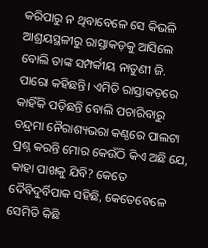କରିପାରୁ ନ ଥିବାବେଳେ ସେ କିଭଳି ଆଶ୍ରୟସ୍ଥଳୀରୁ ରାସ୍ତାକଡ଼କୁ ଆସିଲେ ବୋଲି ତାଙ୍କ ସମ୍ପର୍କୀୟ ନାତୁଣୀ ଜି. ପାରୋ କହିଛନ୍ତି। ଏମିତି ରାସ୍ତାକଡ଼ରେ କାହିଁକି ପଡ଼ିଛନ୍ତି ବୋଲି ପଚାରିବାରୁ ଚନ୍ଦ୍ରମା ନୈରାଶ୍ୟଭରା କଣ୍ଠରେ ପାଲଟା ପ୍ରଶ୍ନ କରନ୍ତି ମୋର କେଉଁଠି କିଏ ଅଛି ଯେ, କାହା ପାଖକୁ ଯିବି? କେତେ ଦୈବିଦୁର୍ବିପାକ ସହିଛି, କେତେବେଳେ ସେମିତି କିଛି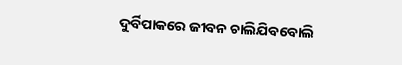ଦୁର୍ବିପାକରେ ଜୀବନ ଚାଲିଯିବବୋଲି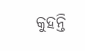କୁହନ୍ତି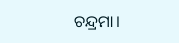ଚନ୍ଦ୍ରମା।